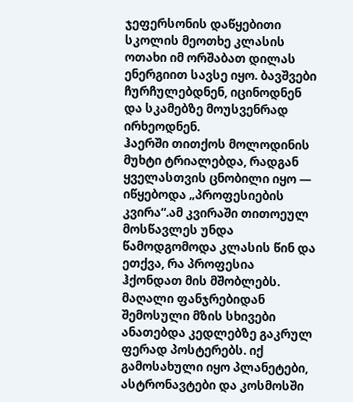ჯეფერსონის დაწყებითი სკოლის მეოთხე კლასის ოთახი იმ ორშაბათ დილას ენერგიით სავსე იყო. ბავშვები ჩურჩულებდნენ, იცინოდნენ და სკამებზე მოუსვენრად ირხეოდნენ.
ჰაერში თითქოს მოლოდინის მუხტი ტრიალებდა, რადგან ყველასთვის ცნობილი იყო — იწყებოდა „პროფესიების კვირა“.ამ კვირაში თითოეულ მოსწავლეს უნდა წამოდგომოდა კლასის წინ და ეთქვა, რა პროფესია ჰქონდათ მის მშობლებს.
მაღალი ფანჯრებიდან შემოსული მზის სხივები ანათებდა კედლებზე გაკრულ ფერად პოსტერებს. იქ გამოსახული იყო პლანეტები, ასტრონავტები და კოსმოსში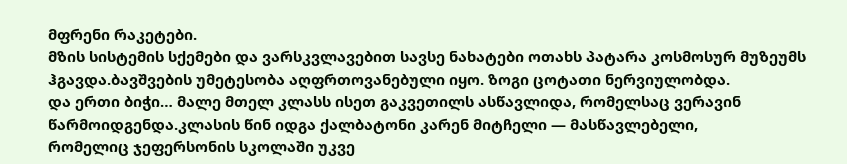მფრენი რაკეტები.
მზის სისტემის სქემები და ვარსკვლავებით სავსე ნახატები ოთახს პატარა კოსმოსურ მუზეუმს ჰგავდა.ბავშვების უმეტესობა აღფრთოვანებული იყო. ზოგი ცოტათი ნერვიულობდა.
და ერთი ბიჭი… მალე მთელ კლასს ისეთ გაკვეთილს ასწავლიდა, რომელსაც ვერავინ წარმოიდგენდა.კლასის წინ იდგა ქალბატონი კარენ მიტჩელი — მასწავლებელი,
რომელიც ჯეფერსონის სკოლაში უკვე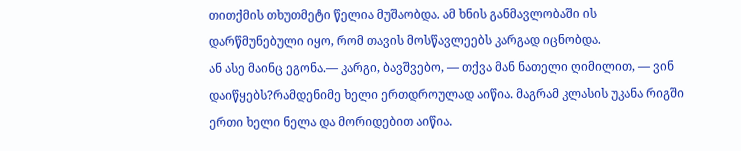თითქმის თხუთმეტი წელია მუშაობდა. ამ ხნის განმავლობაში ის დარწმუნებული იყო, რომ თავის მოსწავლეებს კარგად იცნობდა.
ან ასე მაინც ეგონა.— კარგი, ბავშვებო, — თქვა მან ნათელი ღიმილით, — ვინ დაიწყებს?რამდენიმე ხელი ერთდროულად აიწია. მაგრამ კლასის უკანა რიგში ერთი ხელი ნელა და მორიდებით აიწია.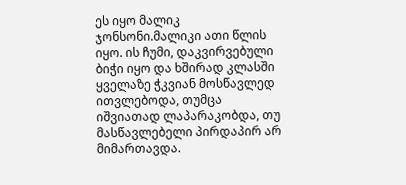ეს იყო მალიკ ჯონსონი.მალიკი ათი წლის იყო. ის ჩუმი, დაკვირვებული ბიჭი იყო და ხშირად კლასში ყველაზე ჭკვიან მოსწავლედ ითვლებოდა, თუმცა იშვიათად ლაპარაკობდა, თუ მასწავლებელი პირდაპირ არ მიმართავდა.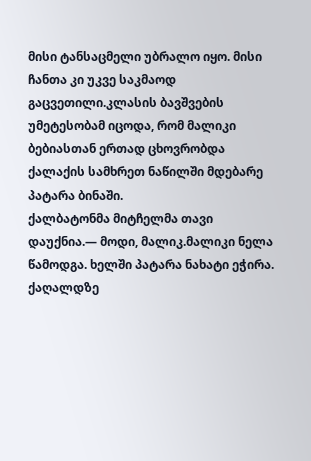მისი ტანსაცმელი უბრალო იყო. მისი ჩანთა კი უკვე საკმაოდ გაცვეთილი.კლასის ბავშვების უმეტესობამ იცოდა, რომ მალიკი ბებიასთან ერთად ცხოვრობდა ქალაქის სამხრეთ ნაწილში მდებარე პატარა ბინაში.
ქალბატონმა მიტჩელმა თავი დაუქნია.— მოდი, მალიკ.მალიკი ნელა წამოდგა. ხელში პატარა ნახატი ეჭირა. ქაღალდზე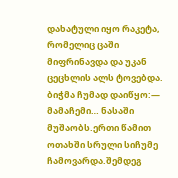დახატული იყო რაკეტა, რომელიც ცაში მიფრინავდა და უკან ცეცხლის ალს ტოვებდა.
ბიჭმა ჩუმად დაიწყო:— მამაჩემი… ნასაში მუშაობს.ერთი წამით ოთახში სრული სიჩუმე ჩამოვარდა.შემდეგ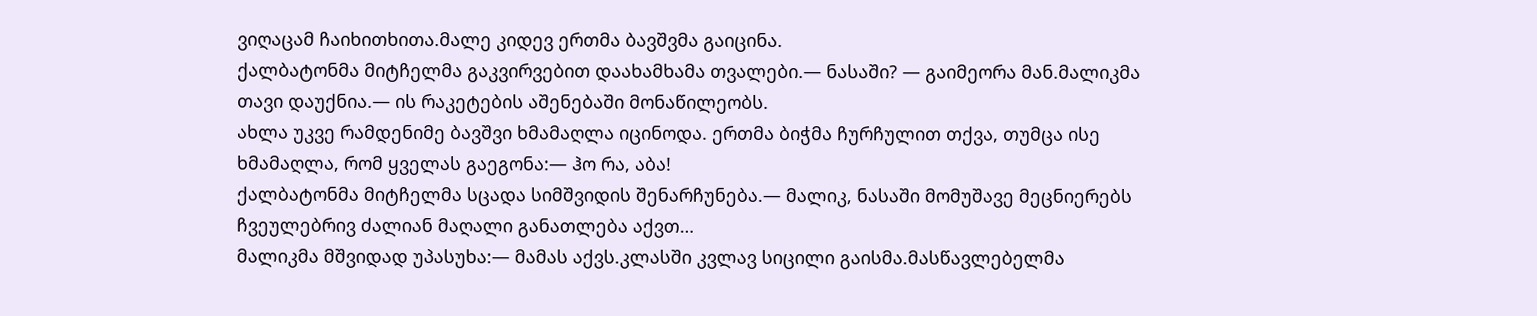ვიღაცამ ჩაიხითხითა.მალე კიდევ ერთმა ბავშვმა გაიცინა.
ქალბატონმა მიტჩელმა გაკვირვებით დაახამხამა თვალები.— ნასაში? — გაიმეორა მან.მალიკმა თავი დაუქნია.— ის რაკეტების აშენებაში მონაწილეობს.
ახლა უკვე რამდენიმე ბავშვი ხმამაღლა იცინოდა. ერთმა ბიჭმა ჩურჩულით თქვა, თუმცა ისე ხმამაღლა, რომ ყველას გაეგონა:— ჰო რა, აბა!
ქალბატონმა მიტჩელმა სცადა სიმშვიდის შენარჩუნება.— მალიკ, ნასაში მომუშავე მეცნიერებს ჩვეულებრივ ძალიან მაღალი განათლება აქვთ…
მალიკმა მშვიდად უპასუხა:— მამას აქვს.კლასში კვლავ სიცილი გაისმა.მასწავლებელმა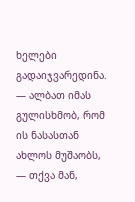ხელები გადაიჯვარედინა.
— ალბათ იმას გულისხმობ, რომ ის ნასასთან ახლოს მუშაობს, — თქვა მან,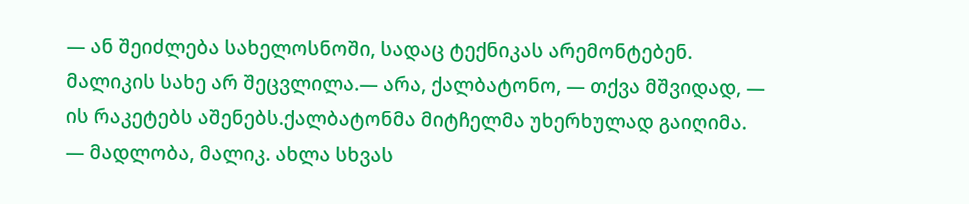— ან შეიძლება სახელოსნოში, სადაც ტექნიკას არემონტებენ.
მალიკის სახე არ შეცვლილა.— არა, ქალბატონო, — თქვა მშვიდად, — ის რაკეტებს აშენებს.ქალბატონმა მიტჩელმა უხერხულად გაიღიმა.
— მადლობა, მალიკ. ახლა სხვას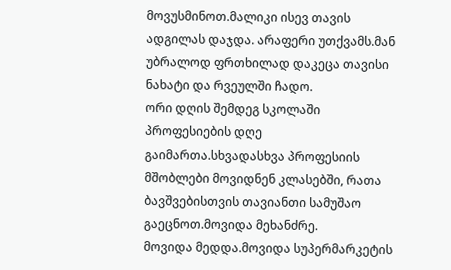მოვუსმინოთ.მალიკი ისევ თავის ადგილას დაჯდა. არაფერი უთქვამს.მან უბრალოდ ფრთხილად დაკეცა თავისი ნახატი და რვეულში ჩადო.
ორი დღის შემდეგ სკოლაში პროფესიების დღე გაიმართა.სხვადასხვა პროფესიის მშობლები მოვიდნენ კლასებში, რათა ბავშვებისთვის თავიანთი სამუშაო გაეცნოთ.მოვიდა მეხანძრე.
მოვიდა მედდა.მოვიდა სუპერმარკეტის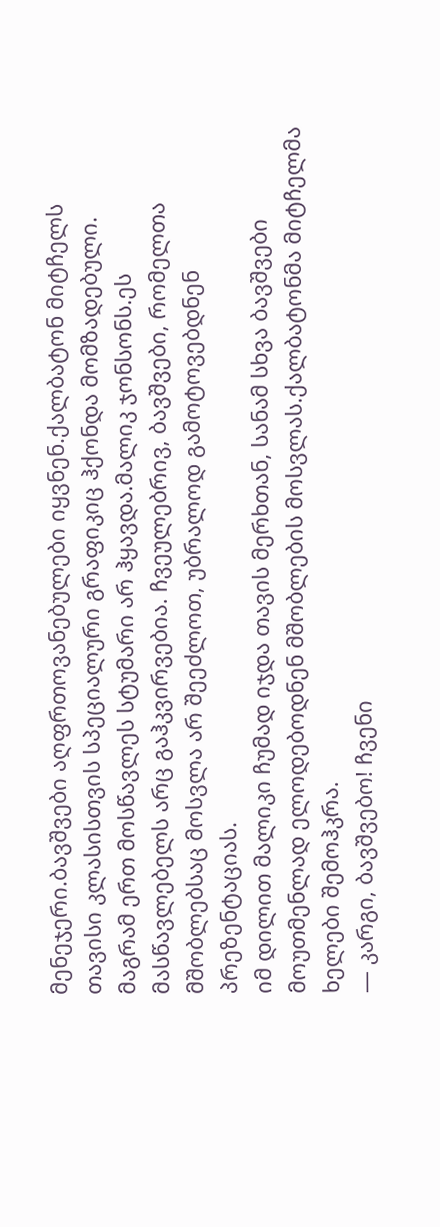მენეჯერი.ბავშვები აღფრთოვანებულები იყვნენ.ქალბატონ მიტჩელს თავისი კლასისთვის სპეციალური გრაფიკიც ჰქონდა მომზადებული.
მაგრამ ერთ მოსწავლეს სტუმარი არ ჰყავდა.მალიკ ჯონსონს.ეს მასწავლებელს არც გაჰკვირვებია. ჩვეულებრივ, ბავშვები, რომელთა მშობლებსაც მოსვლა არ შეეძლოთ, უბრალოდ გამოტოვებდნენ პრეზენტაციას.
იმ დილით მალიკი ჩუმად იჯდა თავის მერხთან, სანამ სხვა ბავშვები მოუთმენლად ელოდებოდნენ მშობლების მოსვლას.ქალბატონმა მიტჩელმა ხელები შემოჰკრა.
— კარგი, ბავშვებო! ჩვენი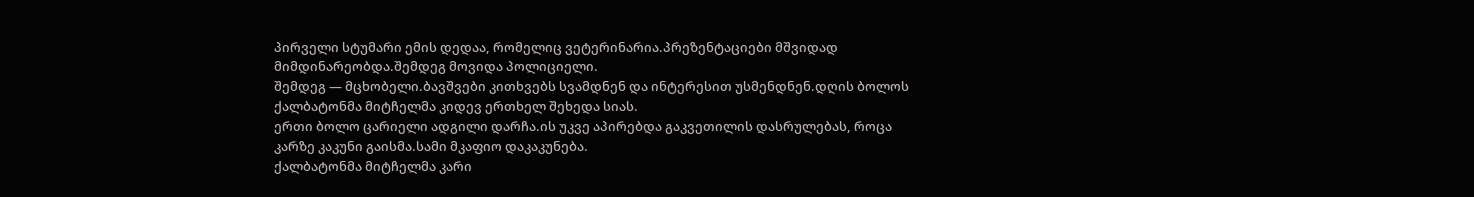პირველი სტუმარი ემის დედაა, რომელიც ვეტერინარია.პრეზენტაციები მშვიდად მიმდინარეობდა.შემდეგ მოვიდა პოლიციელი.
შემდეგ — მცხობელი.ბავშვები კითხვებს სვამდნენ და ინტერესით უსმენდნენ.დღის ბოლოს ქალბატონმა მიტჩელმა კიდევ ერთხელ შეხედა სიას.
ერთი ბოლო ცარიელი ადგილი დარჩა.ის უკვე აპირებდა გაკვეთილის დასრულებას, როცა კარზე კაკუნი გაისმა.სამი მკაფიო დაკაკუნება.
ქალბატონმა მიტჩელმა კარი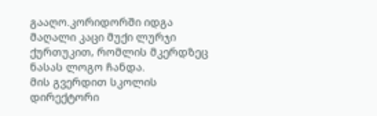გააღო.კორიდორში იდგა მაღალი კაცი მუქი ლურჯი ქურთუკით, რომლის მკერდზეც ნასას ლოგო ჩანდა.
მის გვერდით სკოლის დირექტორი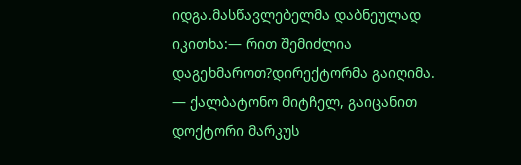იდგა.მასწავლებელმა დაბნეულად იკითხა:— რით შემიძლია დაგეხმაროთ?დირექტორმა გაიღიმა.
— ქალბატონო მიტჩელ, გაიცანით დოქტორი მარკუს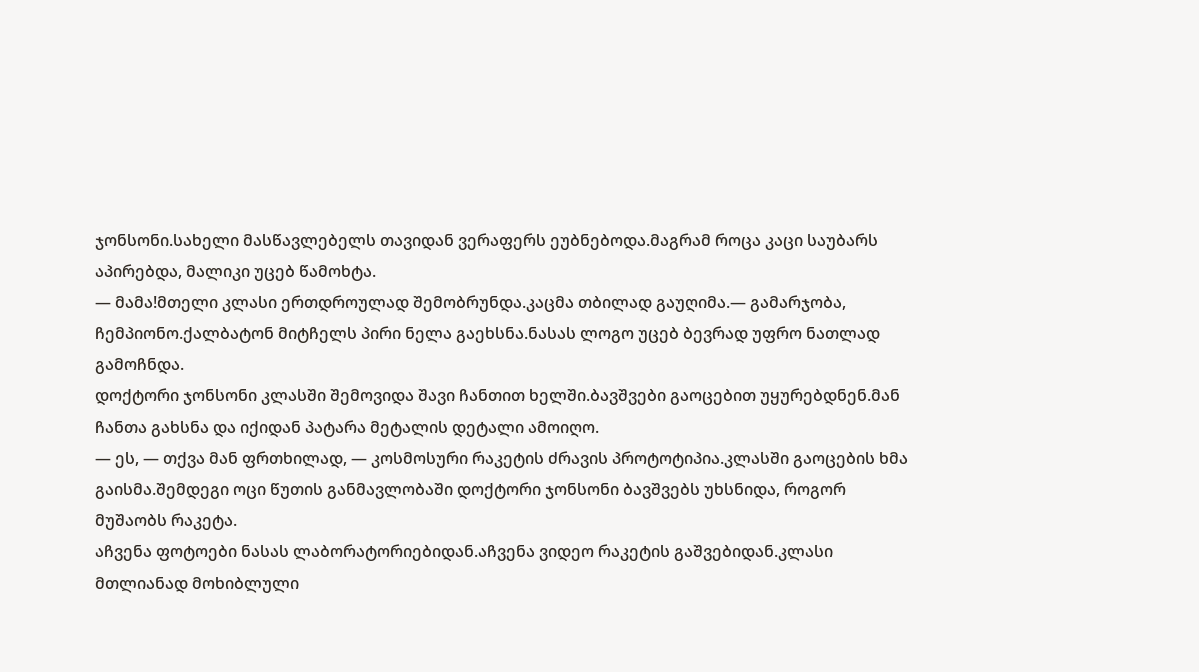ჯონსონი.სახელი მასწავლებელს თავიდან ვერაფერს ეუბნებოდა.მაგრამ როცა კაცი საუბარს აპირებდა, მალიკი უცებ წამოხტა.
— მამა!მთელი კლასი ერთდროულად შემობრუნდა.კაცმა თბილად გაუღიმა.— გამარჯობა, ჩემპიონო.ქალბატონ მიტჩელს პირი ნელა გაეხსნა.ნასას ლოგო უცებ ბევრად უფრო ნათლად გამოჩნდა.
დოქტორი ჯონსონი კლასში შემოვიდა შავი ჩანთით ხელში.ბავშვები გაოცებით უყურებდნენ.მან ჩანთა გახსნა და იქიდან პატარა მეტალის დეტალი ამოიღო.
— ეს, — თქვა მან ფრთხილად, — კოსმოსური რაკეტის ძრავის პროტოტიპია.კლასში გაოცების ხმა გაისმა.შემდეგი ოცი წუთის განმავლობაში დოქტორი ჯონსონი ბავშვებს უხსნიდა, როგორ მუშაობს რაკეტა.
აჩვენა ფოტოები ნასას ლაბორატორიებიდან.აჩვენა ვიდეო რაკეტის გაშვებიდან.კლასი მთლიანად მოხიბლული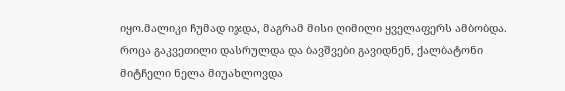იყო.მალიკი ჩუმად იჯდა, მაგრამ მისი ღიმილი ყველაფერს ამბობდა.
როცა გაკვეთილი დასრულდა და ბავშვები გავიდნენ, ქალბატონი მიტჩელი ნელა მიუახლოვდა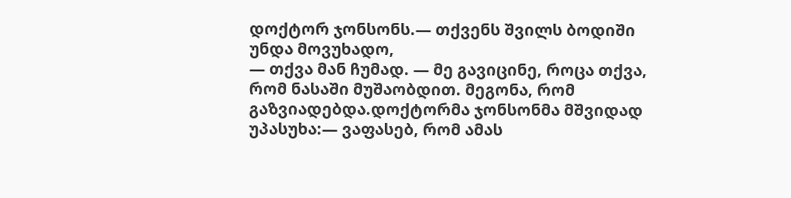დოქტორ ჯონსონს.— თქვენს შვილს ბოდიში უნდა მოვუხადო,
— თქვა მან ჩუმად. — მე გავიცინე, როცა თქვა, რომ ნასაში მუშაობდით. მეგონა, რომ გაზვიადებდა.დოქტორმა ჯონსონმა მშვიდად უპასუხა:— ვაფასებ, რომ ამას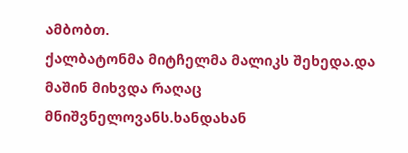ამბობთ.
ქალბატონმა მიტჩელმა მალიკს შეხედა.და მაშინ მიხვდა რაღაც მნიშვნელოვანს.ხანდახან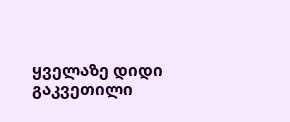ყველაზე დიდი გაკვეთილი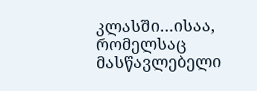კლასში…ისაა, რომელსაც მასწავლებელი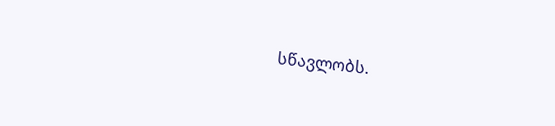სწავლობს.